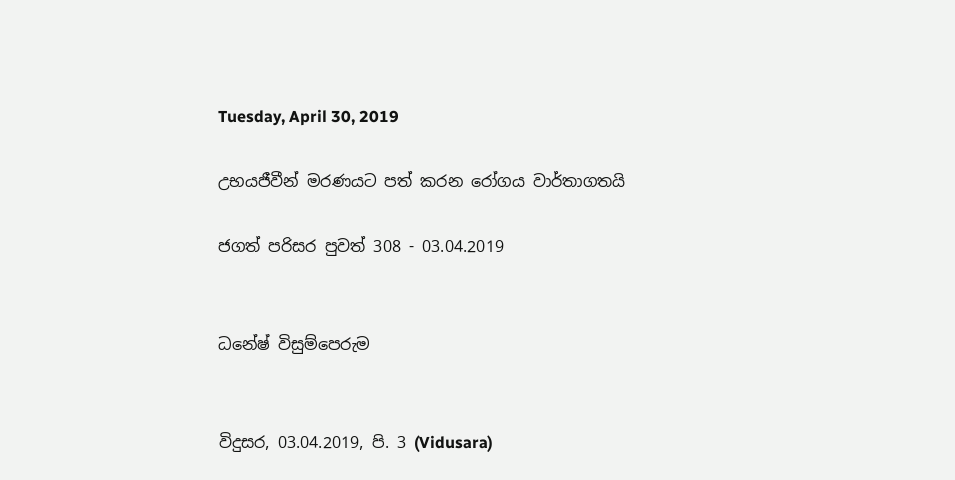Tuesday, April 30, 2019

උභයජීවීන් මරණයට පත් කරන රෝගය වාර්තාගතයි

ජගත් පරිසර පුවත් 308 - 03.04.2019


ධනේෂ් විසුම්පෙරුම


විදුසර, 03.04.2019, පි. 3 (Vidusara)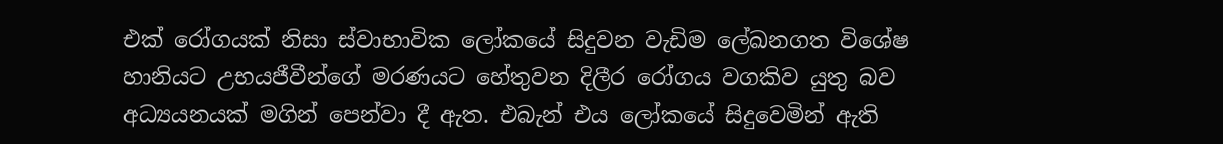එක් රෝගයක් නිසා ස්වාභාවික ලෝකයේ සිදුවන වැඩිම ලේඛනගත විශේෂ හානියට උභයජීවීන්ගේ මරණයට හේතුවන දිලීර රෝගය වගකිව යුතු බව අධ්‍යයනයක් මගින් පෙන්වා දී ඇත. එබැන් එය ලෝකයේ සිදුවෙමින් ඇති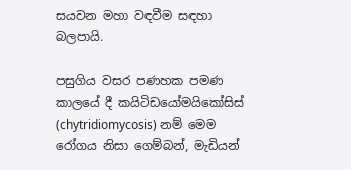සයවන මහා වඳවීම සඳහා බලපායි.

පසුගිය වසර පණහක පමණ කාලයේ දී කයිටිඩයෝමයිකෝසිස් (chytridiomycosis) නම් මෙම රෝගය නිසා ගෙම්බන්, මැඩියන්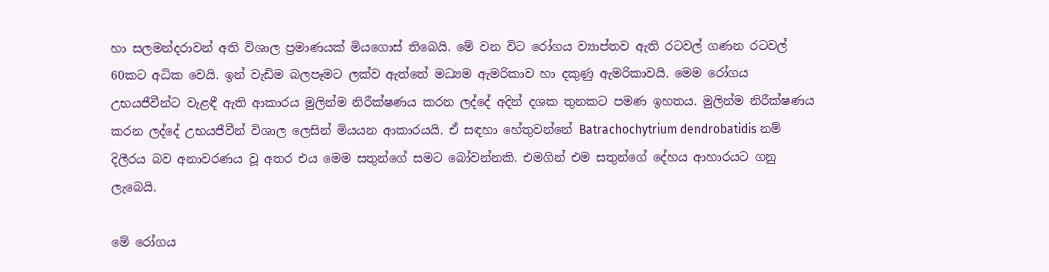හා සලමන්දරාවන් අති විශාල ප්‍රමාණයක් මියගොස් තිබෙයි. මේ වන විට රෝගය ව්‍යාප්තව ඇති රටවල් ගණන රටවල් 60කට අධික වෙයි. ඉන් වැඩිම බලපෑමට ලක්ව ඇත්තේ මධ්‍යම ඇමරිකාව හා දකුණු ඇමරිකාවයි. මෙම රෝගය උභයජීවීන්ට වැළඳී ඇති ආකාරය මුලින්ම නිරීක්ෂණය කරන ලද්දේ අදින් දශක තුනකට පමණ ඉහතය. මුලින්ම නිරීක්ෂණය කරන ලද්දේ උභයජීවීන් විශාල ලෙසින් මියයන ආකාරයයි. ඒ සඳහා හේතුවන්නේ Batrachochytrium dendrobatidis නම් දිලීරය බව අනාවරණය වූ අතර එය මෙම සතුන්ගේ සමට බෝවන්නකි. එමගින් එම සතුන්ගේ දේහය ආහාරයට ගනු ලැබෙයි.

මේ රෝගය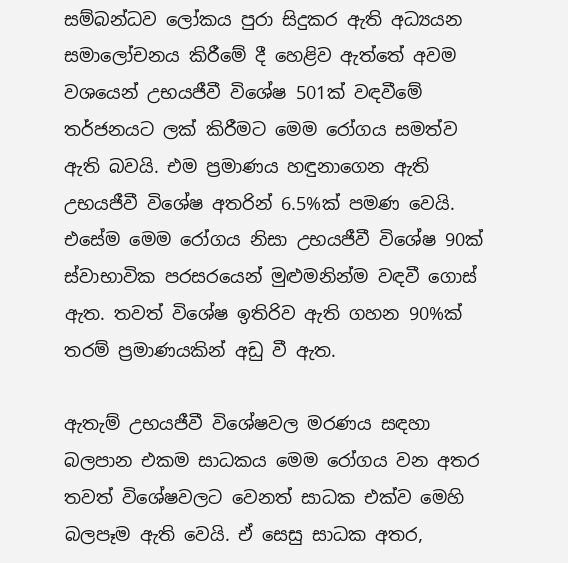සම්බන්ධව ලෝකය පුරා සිදුකර ඇති අධ්‍යයන සමාලෝචනය කිරීමේ දී හෙළිව ඇත්තේ අවම වශයෙන් උභයජීවී විශේෂ 501ක් වඳවීමේ තර්ජනයට ලක් කිරීමට මෙම රෝගය සමත්ව ඇති බවයි. එම ප්‍රමාණය හඳුනාගෙන ඇති උභයජීවී විශේෂ අතරින් 6.5%ක් පමණ වෙයි. එසේම මෙම රෝගය නිසා උභයජීවී විශේෂ 90ක් ස්වාභාවික පරසරයෙන් මුළුමනින්ම වඳවී ගොස් ඇත. තවත් විශේෂ ඉතිරිව ඇති ගහන 90%ක් තරම් ප්‍රමාණයකින් අඩු වී ඇත.

ඇතැම් උභයජීවී විශේෂවල මරණය සඳහා බලපාන එකම සාධකය මෙම රෝගය වන අතර තවත් විශේෂවලට වෙනත් සාධක එක්ව මෙහි බලපෑම ඇති වෙයි. ඒ සෙසු සාධක අතර,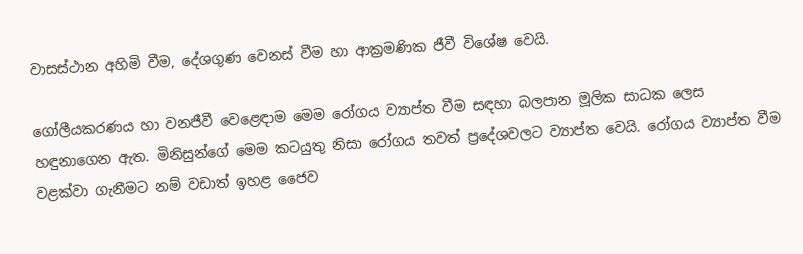වාසස්ථාන අහිමි වීම, දේශගුණ වෙනස් වීම හා ආක්‍රමණික ජීවී විශේෂ වෙයි.

ගෝලීයකරණය හා වනජීවී වෙළෙඳාම මෙම රෝගය ව්‍යාප්ත වීම සඳහා බලපාන මූලික සාධක ලෙස හඳුනාගෙන ඇත. මිනිසුන්ගේ මෙම කටයුතු නිසා රෝගය තවත් ප්‍රදේශවලට ව්‍යාප්ත වෙයි. රෝගය ව්‍යාප්ත වීම වළක්වා ගැනීමට නම් වඩාත් ඉහළ ජෛව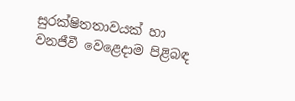සුරක්ෂිතතාවයක් හා වනජීවී වෙළෙදාම පිළිබඳ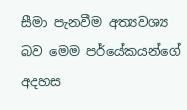සීමා පැනවීම අත්‍යවශ්‍ය බව මෙම පර්යේකයන්ගේ අදහස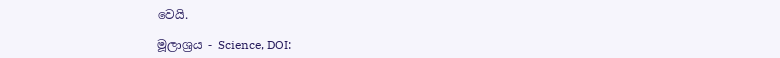වෙයි.

මූලාශ්‍රය - Science, DOI: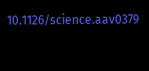10.1126/science.aav0379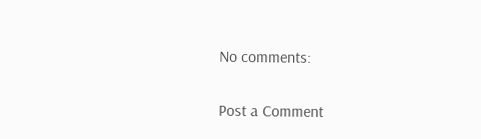No comments:

Post a Comment